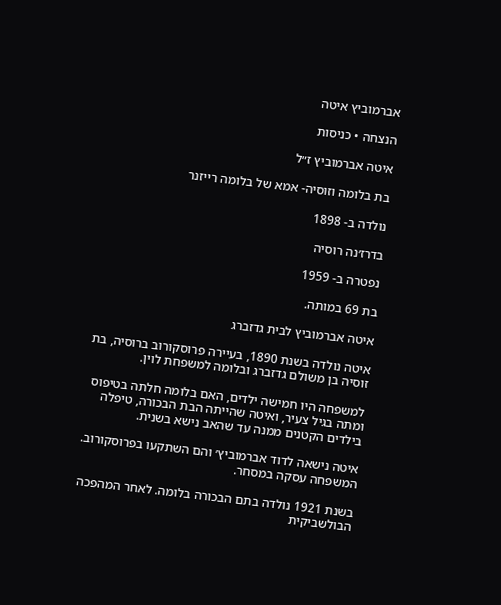אברמוביץ איטה

הנצחה • כניסות

איטה אברמוביץ ז״ל

בת בלומה וזוסיה- אמא של בלומה רייזנר

נולדה ב- 1898

בדרז׳נה רוסיה

נפטרה ב- 1959

בת 69 במותה.

איטה אברמוביץ לבית גדזברג

איטה נולדה בשנת 1890, בעיירה פרוסקורוב ברוסיה, בת זוסיה בן משולם גדזברג ובלומה למשפחת לוין.

למשפחה היו חמישה ילדים, האם בלומה חלתה בטיפוס ומתה בגיל צעיר, ואיטה שהייתה הבת הבכורה, טיפלה בילדים הקטנים ממנה עד שהאב נישא בשנית.

איטה נישאה לדוד אברמוביץ׳ והם השתקעו בפרוסקורוב. המשפחה עסקה במסחר.

בשנת 1921 נולדה בתם הבכורה בלומה. לאחר המהפכה הבולשביקית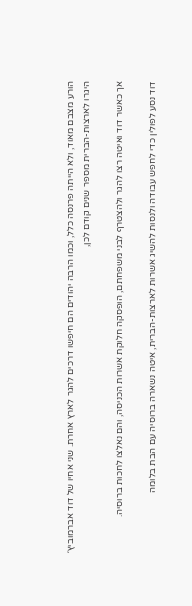הורע מצבם מאוד, ולא הייתה פרנסה כלל, וכמו הרבה יהודים הם חיפשו דרכים להגר לארץ אחרת. שני אחיו של דוד אברמוביץ׳ היגרו לארצות-הברית מספר שנים קודם לכן,

אך כאשר דוד ואיטה רצו להגר ולהצטרף לבני משפחתם, הופסקה חלוקת אשרות הכניסה, והם נאלצו לחכות ברוסיה.

דוד נסע לפולין כדי לחפש עבודה ולנסות להשיג אשרות לארצות-הברית, איטה נשארה ברוסיה עם הבת בלומה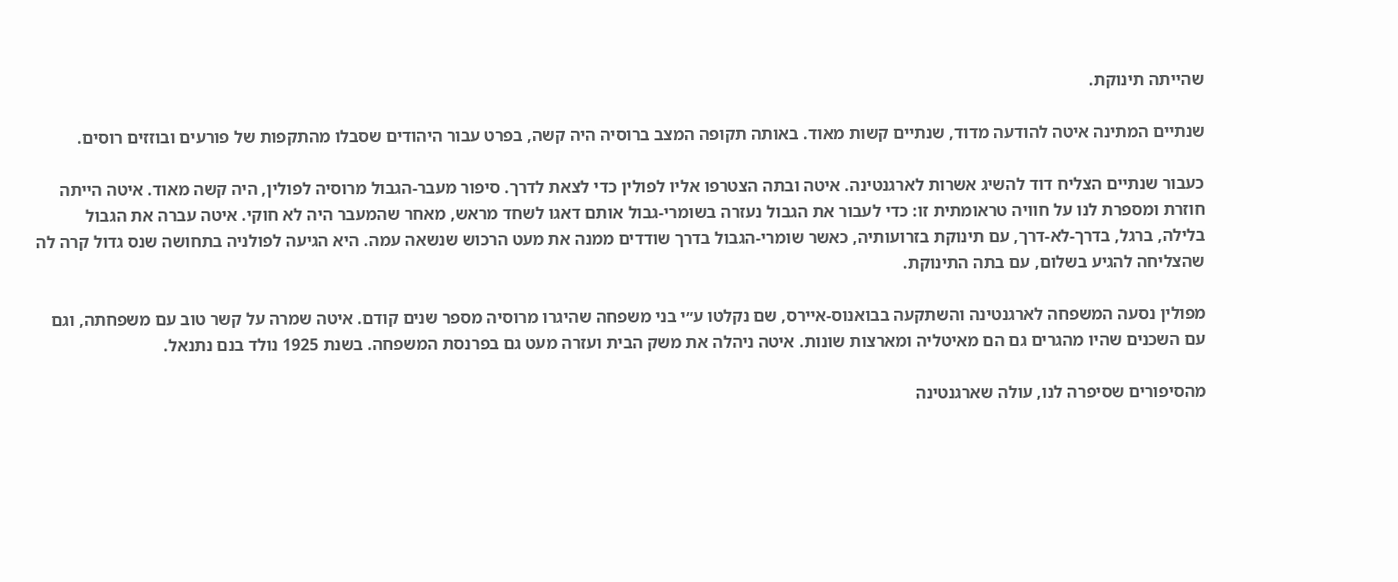שהייתה תינוקת.

שנתיים המתינה איטה להודעה מדוד, שנתיים קשות מאוד. באותה תקופה המצב ברוסיה היה קשה, בפרט עבור היהודים שסבלו מהתקפות של פורעים ובוזזים רוסים.

כעבור שנתיים הצליח דוד להשיג אשרות לארגנטינה. איטה ובתה הצטרפו אליו לפולין כדי לצאת לדרך. סיפור מעבר-הגבול מרוסיה לפולין, היה קשה מאוד. איטה הייתה חוזרת ומספרת לנו על חוויה טראומתית זו: כדי לעבור את הגבול נעזרה בשומרי-גבול אותם דאגו לשחד מראש, מאחר שהמעבר היה לא חוקי. איטה עברה את הגבול בלילה, ברגל, בדרך-לא-דרך, עם תינוקת בזרועותיה, כאשר שומרי-הגבול בדרך שודדים ממנה את מעט הרכוש שנשאה עמה. היא הגיעה לפולניה בתחושה שנס גדול קרה לה שהצליחה להגיע בשלום, עם בתה התינוקת.

מפולין נסעה המשפחה לארגנטינה והשתקעה בבואנוס-איירס, שם נקלטו ע״י בני משפחה שהיגרו מרוסיה מספר שנים קודם. איטה שמרה על קשר טוב עם משפחתה, וגם עם השכנים שהיו מהגרים גם הם מאיטליה ומארצות שונות. איטה ניהלה את משק הבית ועזרה מעט גם בפרנסת המשפחה. בשנת 1925 נולד בנם נתנאל.

מהסיפורים שסיפרה לנו, עולה שארגנטינה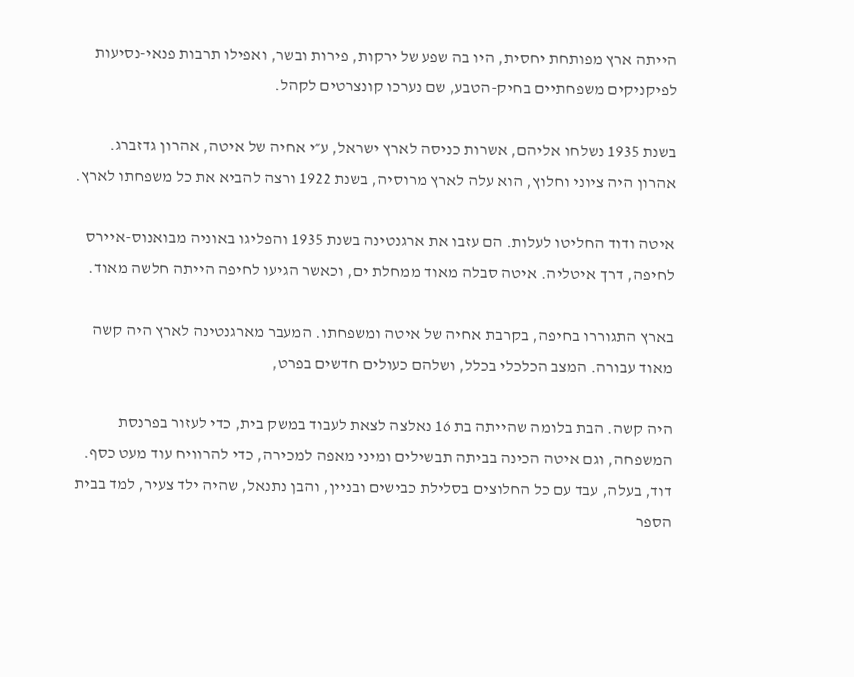הייתה ארץ מפותחת יחסית, היו בה שפע של ירקות, פירות ובשר, ואפילו תרבות פנאי-נסיעות לפיקניקים משפחתיים בחיק-הטבע, שם נערכו קונצרטים לקהל.

בשנת 1935 נשלחו אליהם, אשרות כניסה לארץ ישראל, ע״י אחיה של איטה, אהרון גדזברג. אהרון היה ציוני וחלוץ, הוא עלה לארץ מרוסיה, בשנת 1922 ורצה להביא את כל משפחתו לארץ.

איטה ודוד החליטו לעלות. הם עזבו את ארגנטינה בשנת 1935 והפליגו באוניה מבואנוס-איירס לחיפה, דרך איטליה. איטה סבלה מאוד ממחלת ים, וכאשר הגיעו לחיפה הייתה חלשה מאוד.

בארץ התגוררו בחיפה, בקרבת אחיה של איטה ומשפחתו. המעבר מארגנטינה לארץ היה קשה מאוד עבורה. המצב הכלכלי בכלל, ושלהם כעולים חדשים בפרט,

היה קשה. הבת בלומה שהייתה בת 16 נאלצה לצאת לעבוד במשק בית, כדי לעזור בפרנסת המשפחה, וגם איטה הכינה בביתה תבשילים ומיני מאפה למכירה, כדי להרוויח עוד מעט כסף. דוד, בעלה, עבד עם כל החלוצים בסלילת כבישים ובניין, והבן נתנאל, שהיה ילד צעיר, למד בבית הספר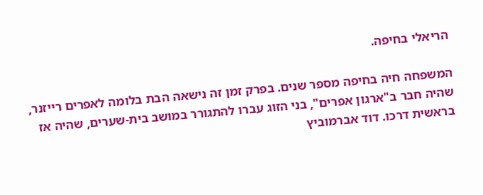הריאלי בחיפה.

המשפחה חיה בחיפה מספר שנים. בפרק זמן זה נישאה הבת בלומה לאפרים רייזנר, שהיה חבר ב"ארגון אפרים", בני הזוג עברו להתגורר במושב בית-שערים, שהיה אז בראשית דרכו. דוד אברמוביץ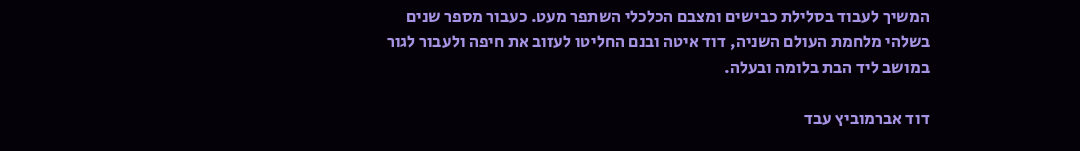המשיך לעבוד בסלילת כבישים ומצבם הכלכלי השתפר מעט. כעבור מספר שנים בשלהי מלחמת העולם השניה, דוד איטה ובנם החליטו לעזוב את חיפה ולעבור לגור במושב ליד הבת בלומה ובעלה.

דוד אברמוביץ עבד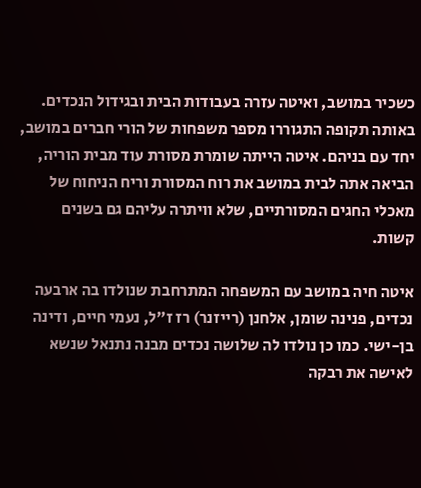כשכיר במושב, ואיטה עזרה בעבודות הבית ובגידול הנכדים. באותה תקופה התגוררו מספר משפחות של הורי חברים במושב, יחד עם בניהם. איטה הייתה שומרת מסורת עוד מבית הוריה, הביאה אתה לבית במושב את רוח המסורת וריח הניחוח של מאכלי החגים המסורתיים, שלא וויתרה עליהם גם בשנים קשות.

איטה חיה במושב עם המשפחה המתרחבת שנולדו בה ארבעה נכדים, פנינה שומן, אלחנן (רייזנר) רז ז״ל, נעמי חיים, ודינה בן-ישי. כמו כן נולדו לה שלושה נכדים מבנה נתנאל שנשא לאישה את רבקה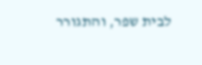לבית שפר, והתגורר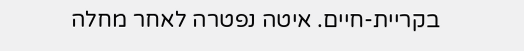בקריית-חיים. איטה נפטרה לאחר מחלה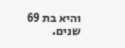והיא בת 69 שנים.